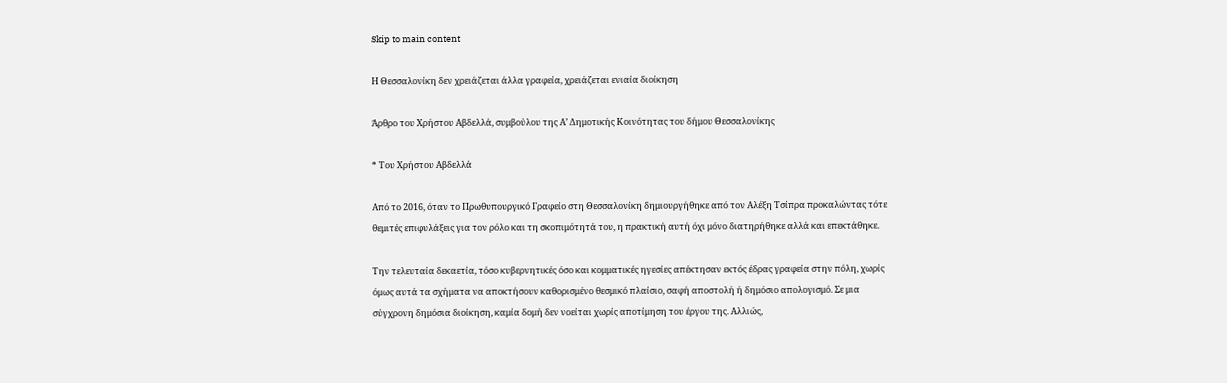Skip to main content

Η Θεσσαλονίκη δεν χρειάζεται άλλα γραφεία, χρειάζεται ενιαία διοίκηση

Άρθρο του Χρήστου Αβδελλά, συμβούλου της Α’ Δημοτικής Κοινότητας του δήμου Θεσσαλονίκης

* Του Χρήστου Αβδελλά

Από το 2016, όταν το Πρωθυπουργικό Γραφείο στη Θεσσαλονίκη δημιουργήθηκε από τον Αλέξη Τσίπρα προκαλώντας τότε θεμιτές επιφυλάξεις για τον ρόλο και τη σκοπιμότητά του, η πρακτική αυτή όχι μόνο διατηρήθηκε αλλά και επεκτάθηκε.

Την τελευταία δεκαετία, τόσο κυβερνητικές όσο και κομματικές ηγεσίες απέκτησαν εκτός έδρας γραφεία στην πόλη, χωρίς όμως αυτά τα σχήματα να αποκτήσουν καθορισμένο θεσμικό πλαίσιο, σαφή αποστολή ή δημόσιο απολογισμό. Σε μια σύγχρονη δημόσια διοίκηση, καμία δομή δεν νοείται χωρίς αποτίμηση του έργου της. Αλλιώς,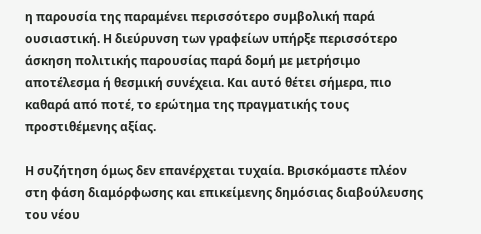η παρουσία της παραμένει περισσότερο συμβολική παρά ουσιαστική. Η διεύρυνση των γραφείων υπήρξε περισσότερο άσκηση πολιτικής παρουσίας παρά δομή με μετρήσιμο αποτέλεσμα ή θεσμική συνέχεια. Και αυτό θέτει σήμερα, πιο καθαρά από ποτέ, το ερώτημα της πραγματικής τους προστιθέμενης αξίας.

Η συζήτηση όμως δεν επανέρχεται τυχαία. Βρισκόμαστε πλέον στη φάση διαμόρφωσης και επικείμενης δημόσιας διαβούλευσης του νέου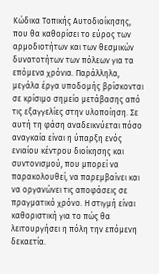Κώδικα Τοπικής Αυτοδιοίκησης, που θα καθορίσει το εύρος των αρμοδιοτήτων και των θεσμικών δυνατοτήτων των πόλεων για τα επόμενα χρόνια. Παράλληλα, μεγάλα έργα υποδομής βρίσκονται σε κρίσιμο σημείο μετάβασης από τις εξαγγελίες στην υλοποίηση. Σε αυτή τη φάση αναδεικνύεται πόσο αναγκαία είναι η ύπαρξη ενός ενιαίου κέντρου διοίκησης και συντονισμού, που μπορεί να παρακολουθεί, να παρεμβαίνει και να οργανώνει τις αποφάσεις σε πραγματικό χρόνο. Η στιγμή είναι καθοριστική για το πώς θα λειτουργήσει η πόλη την επόμενη δεκαετία.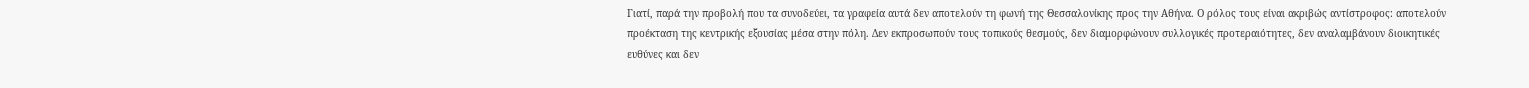Γιατί, παρά την προβολή που τα συνοδεύει, τα γραφεία αυτά δεν αποτελούν τη φωνή της Θεσσαλονίκης προς την Αθήνα. Ο ρόλος τους είναι ακριβώς αντίστροφος: αποτελούν προέκταση της κεντρικής εξουσίας μέσα στην πόλη. Δεν εκπροσωπούν τους τοπικούς θεσμούς, δεν διαμορφώνουν συλλογικές προτεραιότητες, δεν αναλαμβάνουν διοικητικές ευθύνες και δεν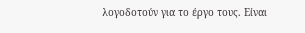λογοδοτούν για το έργο τους. Είναι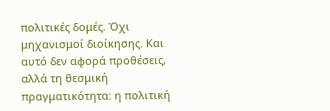πολιτικές δομές. Όχι μηχανισμοί διοίκησης. Και αυτό δεν αφορά προθέσεις, αλλά τη θεσμική πραγματικότητα: η πολιτική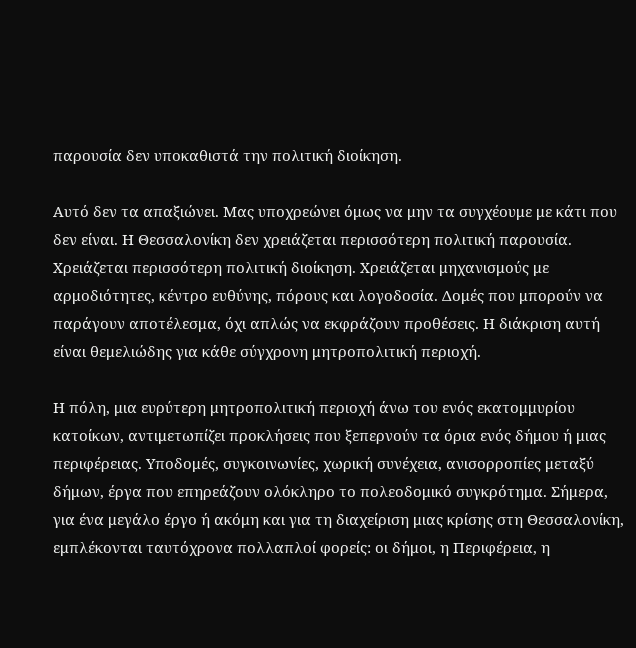παρουσία δεν υποκαθιστά την πολιτική διοίκηση.

Αυτό δεν τα απαξιώνει. Μας υποχρεώνει όμως να μην τα συγχέουμε με κάτι που δεν είναι. Η Θεσσαλονίκη δεν χρειάζεται περισσότερη πολιτική παρουσία. Χρειάζεται περισσότερη πολιτική διοίκηση. Χρειάζεται μηχανισμούς με αρμοδιότητες, κέντρο ευθύνης, πόρους και λογοδοσία. Δομές που μπορούν να παράγουν αποτέλεσμα, όχι απλώς να εκφράζουν προθέσεις. Η διάκριση αυτή είναι θεμελιώδης για κάθε σύγχρονη μητροπολιτική περιοχή.

Η πόλη, μια ευρύτερη μητροπολιτική περιοχή άνω του ενός εκατομμυρίου κατοίκων, αντιμετωπίζει προκλήσεις που ξεπερνούν τα όρια ενός δήμου ή μιας περιφέρειας. Υποδομές, συγκοινωνίες, χωρική συνέχεια, ανισορροπίες μεταξύ δήμων, έργα που επηρεάζουν ολόκληρο το πολεοδομικό συγκρότημα. Σήμερα, για ένα μεγάλο έργο ή ακόμη και για τη διαχείριση μιας κρίσης στη Θεσσαλονίκη, εμπλέκονται ταυτόχρονα πολλαπλοί φορείς: οι δήμοι, η Περιφέρεια, η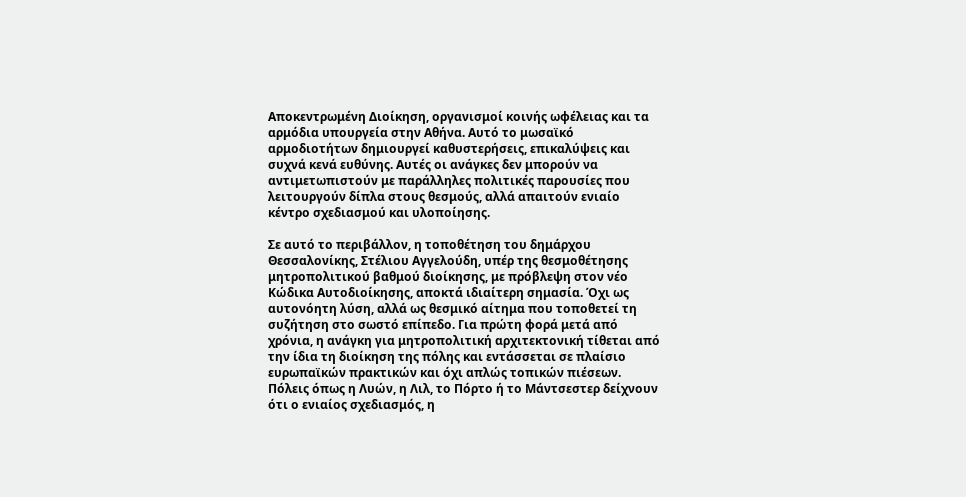Αποκεντρωμένη Διοίκηση, οργανισμοί κοινής ωφέλειας και τα αρμόδια υπουργεία στην Αθήνα. Αυτό το μωσαϊκό αρμοδιοτήτων δημιουργεί καθυστερήσεις, επικαλύψεις και συχνά κενά ευθύνης. Αυτές οι ανάγκες δεν μπορούν να αντιμετωπιστούν με παράλληλες πολιτικές παρουσίες που λειτουργούν δίπλα στους θεσμούς, αλλά απαιτούν ενιαίο κέντρο σχεδιασμού και υλοποίησης.

Σε αυτό το περιβάλλον, η τοποθέτηση του δημάρχου Θεσσαλονίκης, Στέλιου Αγγελούδη, υπέρ της θεσμοθέτησης μητροπολιτικού βαθμού διοίκησης, με πρόβλεψη στον νέο Κώδικα Αυτοδιοίκησης, αποκτά ιδιαίτερη σημασία. Όχι ως αυτονόητη λύση, αλλά ως θεσμικό αίτημα που τοποθετεί τη συζήτηση στο σωστό επίπεδο. Για πρώτη φορά μετά από χρόνια, η ανάγκη για μητροπολιτική αρχιτεκτονική τίθεται από την ίδια τη διοίκηση της πόλης και εντάσσεται σε πλαίσιο ευρωπαϊκών πρακτικών και όχι απλώς τοπικών πιέσεων. Πόλεις όπως η Λυών, η Λιλ, το Πόρτο ή το Μάντσεστερ δείχνουν ότι ο ενιαίος σχεδιασμός, η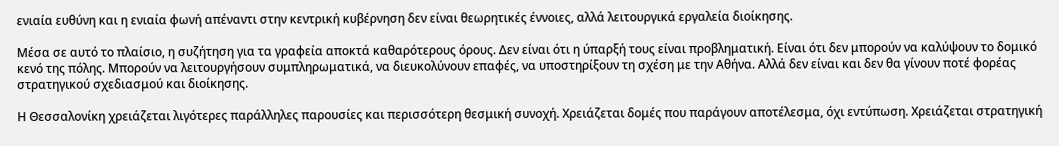ενιαία ευθύνη και η ενιαία φωνή απέναντι στην κεντρική κυβέρνηση δεν είναι θεωρητικές έννοιες, αλλά λειτουργικά εργαλεία διοίκησης.

Μέσα σε αυτό το πλαίσιο, η συζήτηση για τα γραφεία αποκτά καθαρότερους όρους. Δεν είναι ότι η ύπαρξή τους είναι προβληματική. Είναι ότι δεν μπορούν να καλύψουν το δομικό κενό της πόλης. Μπορούν να λειτουργήσουν συμπληρωματικά, να διευκολύνουν επαφές, να υποστηρίξουν τη σχέση με την Αθήνα. Αλλά δεν είναι και δεν θα γίνουν ποτέ φορέας στρατηγικού σχεδιασμού και διοίκησης.

Η Θεσσαλονίκη χρειάζεται λιγότερες παράλληλες παρουσίες και περισσότερη θεσμική συνοχή. Χρειάζεται δομές που παράγουν αποτέλεσμα, όχι εντύπωση. Χρειάζεται στρατηγική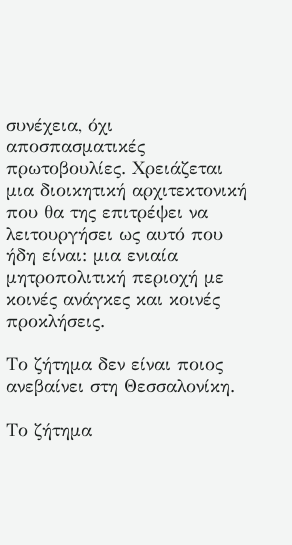συνέχεια, όχι αποσπασματικές πρωτοβουλίες. Χρειάζεται μια διοικητική αρχιτεκτονική που θα της επιτρέψει να λειτουργήσει ως αυτό που ήδη είναι: μια ενιαία μητροπολιτική περιοχή με κοινές ανάγκες και κοινές προκλήσεις.

Το ζήτημα δεν είναι ποιος ανεβαίνει στη Θεσσαλονίκη.

Το ζήτημα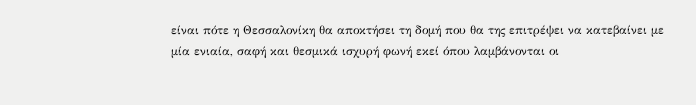είναι πότε η Θεσσαλονίκη θα αποκτήσει τη δομή που θα της επιτρέψει να κατεβαίνει με μία ενιαία, σαφή και θεσμικά ισχυρή φωνή εκεί όπου λαμβάνονται οι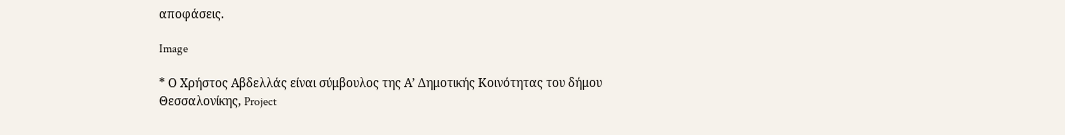αποφάσεις.

Image

* Ο Χρήστος Αβδελλάς είναι σύμβουλος της Α’ Δημοτικής Κοινότητας του δήμου Θεσσαλονίκης, Project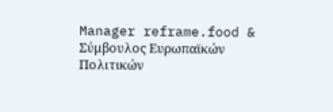Manager reframe.food & Σύμβουλος Ευρωπαϊκών Πολιτικών